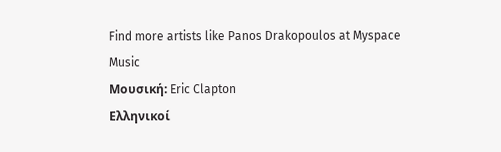Find more artists like Panos Drakopoulos at Myspace Music
Μουσική: Eric Clapton
Ελληνικοί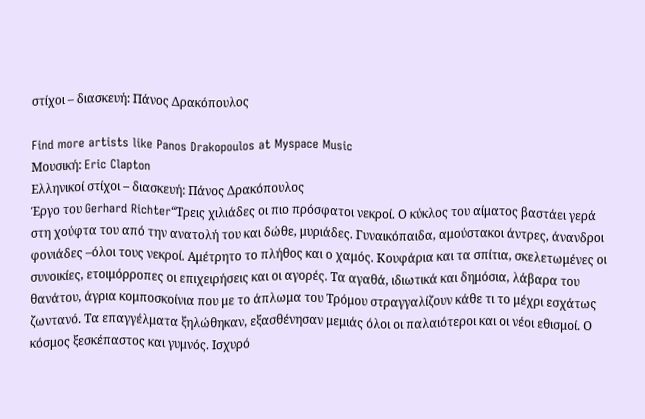στίχοι – διασκευή: Πάνος Δρακόπουλος

Find more artists like Panos Drakopoulos at Myspace Music
Μουσική: Eric Clapton
Ελληνικοί στίχοι – διασκευή: Πάνος Δρακόπουλος
Έργο του Gerhard Richter“Τρεις χιλιάδες οι πιο πρόσφατοι νεκροί. Ο κύκλος του αίματος βαστάει γερά στη χούφτα του από την ανατολή του και δώθε, μυριάδες. Γυναικόπαιδα, αμούστακοι άντρες, άνανδροι φονιάδες –όλοι τους νεκροί. Αμέτρητο το πλήθος και ο χαμός. Κουφάρια και τα σπίτια, σκελετωμένες οι συνοικίες, ετοιμόρροπες οι επιχειρήσεις και οι αγορές. Τα αγαθά, ιδιωτικά και δημόσια, λάβαρα του θανάτου, άγρια κομποσκοίνια που με το άπλωμα του Τρόμου στραγγαλίζουν κάθε τι το μέχρι εσχάτως ζωντανό. Τα επαγγέλματα ξηλώθηκαν, εξασθένησαν μεμιάς όλοι οι παλαιότεροι και οι νέοι εθισμοί. Ο κόσμος ξεσκέπαστος και γυμνός. Ισχυρό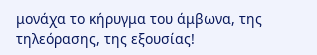μονάχα το κήρυγμα του άμβωνα, της τηλεόρασης, της εξουσίας!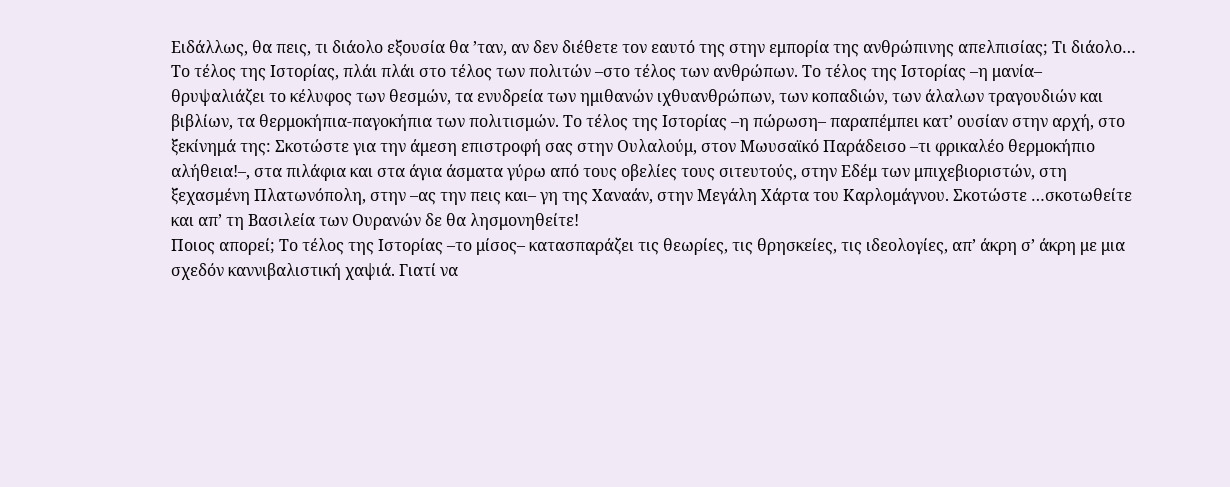Ειδάλλως, θα πεις, τι διάολο εξουσία θα ’ταν, αν δεν διέθετε τον εαυτό της στην εμπορία της ανθρώπινης απελπισίας; Τι διάολο…
Το τέλος της Ιστορίας, πλάι πλάι στο τέλος των πολιτών –στο τέλος των ανθρώπων. Το τέλος της Ιστορίας –η μανία– θρυψαλιάζει το κέλυφος των θεσμών, τα ενυδρεία των ημιθανών ιχθυανθρώπων, των κοπαδιών, των άλαλων τραγουδιών και βιβλίων, τα θερμοκήπια-παγοκήπια των πολιτισμών. Το τέλος της Ιστορίας –η πώρωση– παραπέμπει κατ’ ουσίαν στην αρχή, στο ξεκίνημά της: Σκοτώστε για την άμεση επιστροφή σας στην Ουλαλούμ, στον Μωυσαϊκό Παράδεισο –τι φρικαλέο θερμοκήπιο αλήθεια!–, στα πιλάφια και στα άγια άσματα γύρω από τους οβελίες τους σιτευτούς, στην Εδέμ των μπιχεβιοριστών, στη ξεχασμένη Πλατωνόπολη, στην –ας την πεις και– γη της Χαναάν, στην Μεγάλη Χάρτα του Καρλομάγνου. Σκοτώστε …σκοτωθείτε και απ’ τη Βασιλεία των Ουρανών δε θα λησμονηθείτε!
Ποιος απορεί; Το τέλος της Ιστορίας –το μίσος– κατασπαράζει τις θεωρίες, τις θρησκείες, τις ιδεολογίες, απ’ άκρη σ’ άκρη με μια σχεδόν καννιβαλιστική χαψιά. Γιατί να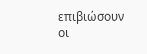επιβιώσουν οι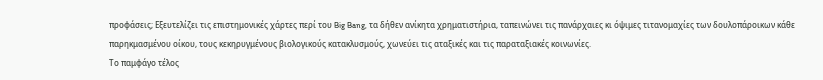προφάσεις; Εξευτελίζει τις επιστημονικές χάρτες περί του Big Bang, τα δήθεν ανίκητα χρηματιστήρια, ταπεινώνει τις πανάρχαιες κι όψιμες τιτανομαχίες των δουλοπάροικων κάθε παρηκμασμένου οίκου, τους κεκηρυγμένους βιολογικούς κατακλυσμούς, χωνεύει τις αταξικές και τις παραταξιακές κοινωνίες.
Το παμφάγο τέλος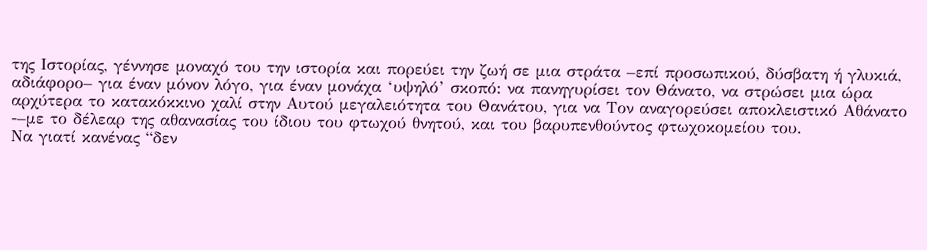της Ιστορίας, γέννησε μοναχό του την ιστορία και πορεύει την ζωή σε μια στράτα –επί προσωπικού, δύσβατη ή γλυκιά, αδιάφορο– για έναν μόνον λόγο, για έναν μονάχα ‘υψηλό’ σκοπό: να πανηγυρίσει τον Θάνατο, να στρώσει μια ώρα αρχύτερα το κατακόκκινο χαλί στην Αυτού μεγαλειότητα του Θανάτου, για να Τον αναγορεύσει αποκλειστικό Αθάνατο -–με το δέλεαρ της αθανασίας του ίδιου του φτωχού θνητού, και του βαρυπενθούντος φτωχοκομείου του.
Να γιατί κανένας “δεν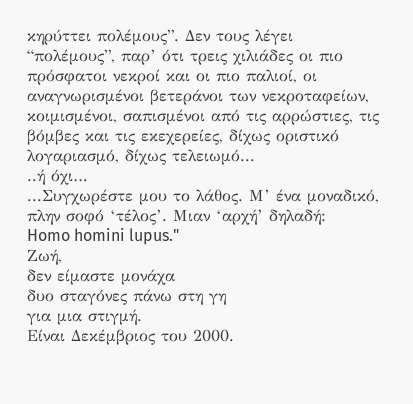κηρύττει πολέμους”. Δεν τους λέγει “πολέμους”, παρ’ ότι τρεις χιλιάδες οι πιο πρόσφατοι νεκροί και οι πιο παλιοί, οι αναγνωρισμένοι βετεράνοι των νεκροταφείων, κοιμισμένοι, σαπισμένοι από τις αρρώστιες, τις βόμβες και τις εκεχερείες, δίχως οριστικό λογαριασμό, δίχως τελειωμό...
..ή όχι…
...Συγχωρέστε μου το λάθος. Μ’ ένα μοναδικό, πλην σοφό ‘τέλος’. Μιαν ‘αρχή’ δηλαδή:
Homo homini lupus."
Ζωή,
δεν είμαστε μονάχα
δυο σταγόνες πάνω στη γη
για μια στιγμή.
Είναι Δεκέμβριος του 2000.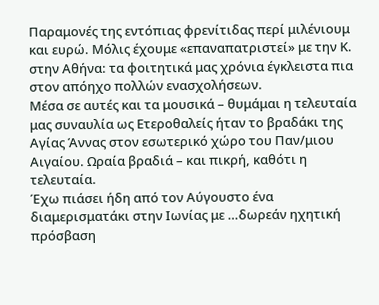Παραμονές της εντόπιας φρενίτιδας περί μιλένιουμ και ευρώ. Μόλις έχουμε «επαναπατριστεί» με την Κ. στην Αθήνα: τα φοιτητικά μας χρόνια έγκλειστα πια στον απόηχο πολλών ενασχολήσεων.
Μέσα σε αυτές και τα μουσικά – θυμάμαι η τελευταία μας συναυλία ως Ετεροθαλείς ήταν το βραδάκι της Αγίας Άννας στον εσωτερικό χώρο του Παν/μιου Αιγαίου. Ωραία βραδιά – και πικρή, καθότι η τελευταία.
Έχω πιάσει ήδη από τον Αύγουστο ένα διαμερισματάκι στην Ιωνίας με …δωρεάν ηχητική πρόσβαση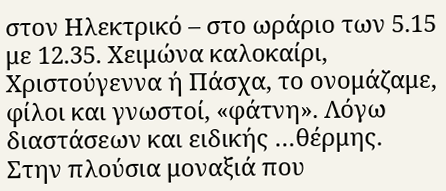στον Ηλεκτρικό – στο ωράριο των 5.15 με 12.35. Χειμώνα καλοκαίρι, Χριστούγεννα ή Πάσχα, το ονομάζαμε, φίλοι και γνωστοί, «φάτνη». Λόγω διαστάσεων και ειδικής …θέρμης.
Στην πλούσια μοναξιά που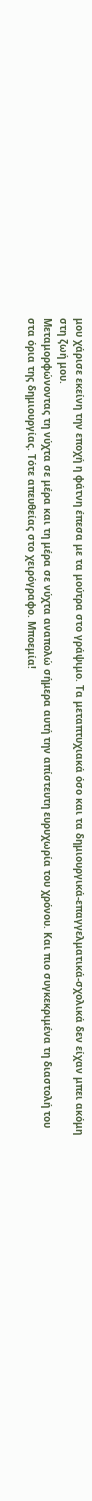μου χάρισε εκείνη την εποχή η φάτνη έπεσα με τα μούτρα στο γράψιμο. Τα μεταπτυχιακά όσο και τα δημιουργικά-επαγγελματικά-σχολικά δεν είχαν μπει ακόμη στη ζωή μου.
Μεταμορφώνοντας τη νύχτα σε μέρα και τη μέρα σε νύχτα αναπολώ σήμερα αυτή την απίστευτη ευρυχωρία του χρόνου. Και πιο συγκεκριμένα τη διαστολή του στα όρια της δημιουργίας. Τότε απευθείας στο χειρόγραφο. Μποεμία!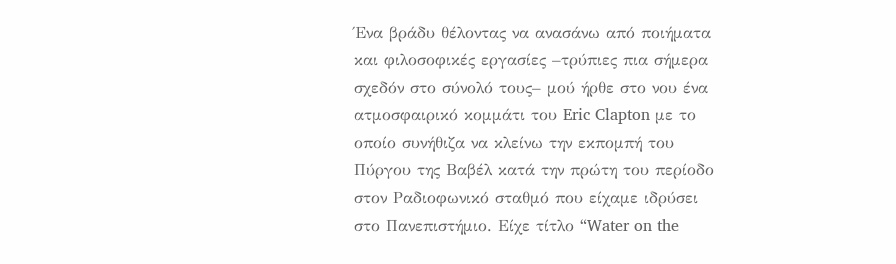Ένα βράδυ θέλοντας να ανασάνω από ποιήματα και φιλοσοφικές εργασίες –τρύπιες πια σήμερα σχεδόν στο σύνολό τους– μού ήρθε στο νου ένα ατμοσφαιρικό κομμάτι του Eric Clapton με το οποίο συνήθιζα να κλείνω την εκπομπή του Πύργου της Βαβέλ κατά την πρώτη του περίοδο στον Ραδιοφωνικό σταθμό που είχαμε ιδρύσει στο Πανεπιστήμιο. Είχε τίτλο “Water on the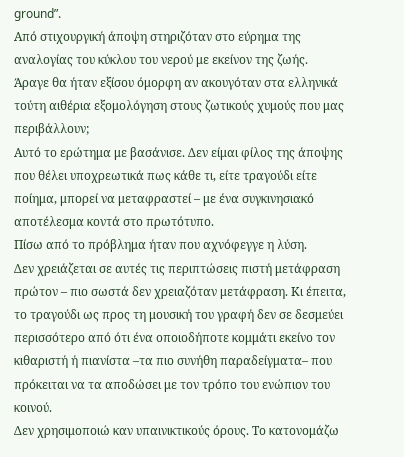ground”.
Από στιχουργική άποψη στηριζόταν στο εύρημα της αναλογίας του κύκλου του νερού με εκείνον της ζωής.
Άραγε θα ήταν εξίσου όμορφη αν ακουγόταν στα ελληνικά τούτη αιθέρια εξομολόγηση στους ζωτικούς χυμούς που μας περιβάλλουν;
Αυτό το ερώτημα με βασάνισε. Δεν είμαι φίλος της άποψης που θέλει υποχρεωτικά πως κάθε τι, είτε τραγούδι είτε ποίημα, μπορεί να μεταφραστεί – με ένα συγκινησιακό αποτέλεσμα κοντά στο πρωτότυπο.
Πίσω από το πρόβλημα ήταν που αχνόφεγγε η λύση.
Δεν χρειάζεται σε αυτές τις περιπτώσεις πιστή μετάφραση πρώτον – πιο σωστά δεν χρειαζόταν μετάφραση. Κι έπειτα, το τραγούδι ως προς τη μουσική του γραφή δεν σε δεσμεύει περισσότερο από ότι ένα οποιοδήποτε κομμάτι εκείνο τον κιθαριστή ή πιανίστα –τα πιο συνήθη παραδείγματα– που πρόκειται να τα αποδώσει με τον τρόπο του ενώπιον του κοινού.
Δεν χρησιμοποιώ καν υπαινικτικούς όρους. Το κατονομάζω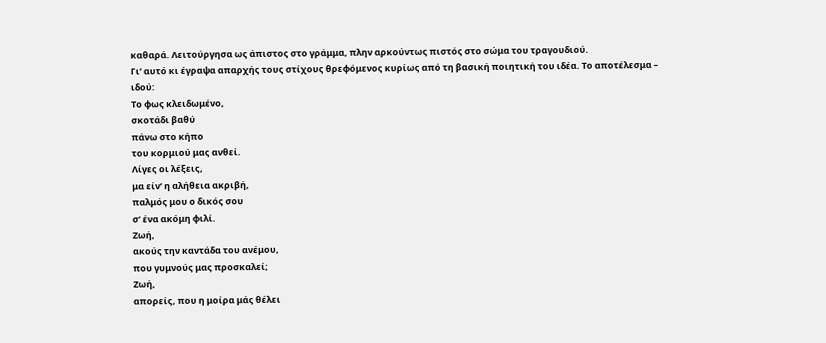καθαρά. Λειτούργησα ως άπιστος στο γράμμα, πλην αρκούντως πιστός στο σώμα του τραγουδιού.
Γι’ αυτό κι έγραψα απαρχής τους στίχους θρεφόμενος κυρίως από τη βασική ποιητική του ιδέα. Το αποτέλεσμα – ιδού:
Το φως κλειδωμένο,
σκοτάδι βαθύ
πάνω στο κήπο
του κορμιού μας ανθεί.
Λίγες οι λέξεις,
μα είν’ η αλήθεια ακριβή,
παλμός μου ο δικός σου
σ’ ένα ακόμη φιλί.
Ζωή,
ακούς την καντάδα του ανέμου,
που γυμνούς μας προσκαλεί;
Ζωή,
απορείς, που η μοίρα μάς θέλει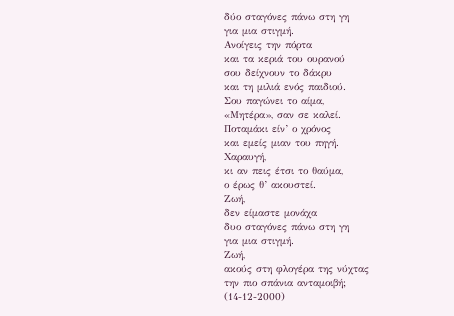δύο σταγόνες πάνω στη γη
για μια στιγμή.
Ανοίγεις την πόρτα
και τα κεριά του ουρανού
σου δείχνουν το δάκρυ
και τη μιλιά ενός παιδιού.
Σου παγώνει το αίμα,
«Μητέρα», σαν σε καλεί.
Ποταμάκι είν’ ο χρόνος
και εμείς μιαν του πηγή.
Χαραυγή,
κι αν πεις έτσι το θαύμα,
ο έρως θ’ ακουστεί.
Ζωή,
δεν είμαστε μονάχα
δυο σταγόνες πάνω στη γη
για μια στιγμή.
Ζωή,
ακούς στη φλογέρα της νύχτας
την πιο σπάνια ανταμοιβή;
(14-12-2000)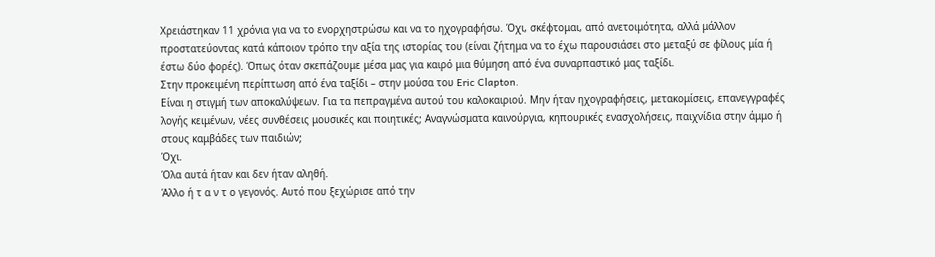Χρειάστηκαν 11 χρόνια για να το ενορχηστρώσω και να το ηχογραφήσω. Όχι, σκέφτομαι, από ανετοιμότητα, αλλά μάλλον προστατεύοντας κατά κάποιον τρόπο την αξία της ιστορίας του (είναι ζήτημα να το έχω παρουσιάσει στο μεταξύ σε φίλους μία ή έστω δύο φορές). Όπως όταν σκεπάζουμε μέσα μας για καιρό μια θύμηση από ένα συναρπαστικό μας ταξίδι.
Στην προκειμένη περίπτωση από ένα ταξίδι – στην μούσα του Eric Clapton.
Είναι η στιγμή των αποκαλύψεων. Για τα πεπραγμένα αυτού του καλοκαιριού. Μην ήταν ηχογραφήσεις, μετακομίσεις, επανεγγραφές λογής κειμένων, νέες συνθέσεις μουσικές και ποιητικές; Αναγνώσματα καινούργια, κηπουρικές ενασχολήσεις, παιχνίδια στην άμμο ή στους καμβάδες των παιδιών;
Όχι.
Όλα αυτά ήταν και δεν ήταν αληθή.
Άλλο ή τ α ν τ ο γεγονός. Αυτό που ξεχώρισε από την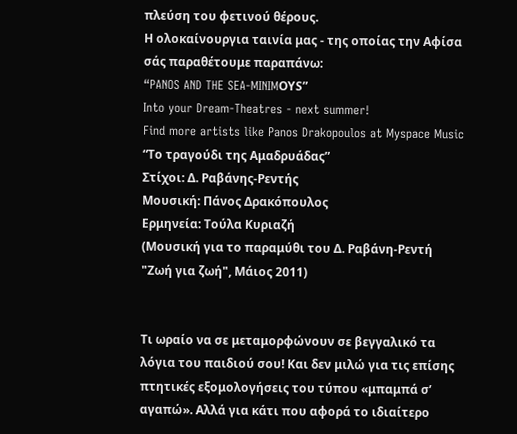πλεύση του φετινού θέρους.
Η ολοκαίνουργια ταινία μας - της οποίας την Αφίσα σάς παραθέτουμε παραπάνω:
“PANOS AND THE SEA-MINIMΟΥS”
Into your Dream-Theatres - next summer!
Find more artists like Panos Drakopoulos at Myspace Music
“Το τραγούδι της Αμαδρυάδας”
Στίχοι: Δ. Ραβάνης-Ρεντής
Μουσική: Πάνος Δρακόπουλος
Ερμηνεία: Τούλα Κυριαζή
(Μουσική για το παραμύθι του Δ. Ραβάνη-Ρεντή
"Ζωή για ζωή", Μάιος 2011)


Τι ωραίο να σε μεταμορφώνουν σε βεγγαλικό τα λόγια του παιδιού σου! Και δεν μιλώ για τις επίσης πτητικές εξομολογήσεις του τύπου «μπαμπά σ’ αγαπώ». Αλλά για κάτι που αφορά το ιδιαίτερο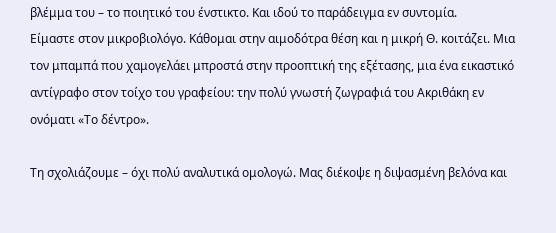βλέμμα του – το ποιητικό του ένστικτο. Και ιδού το παράδειγμα εν συντομία.
Είμαστε στον μικροβιολόγο. Κάθομαι στην αιμοδότρα θέση και η μικρή Θ. κοιτάζει. Μια τον μπαμπά που χαμογελάει μπροστά στην προοπτική της εξέτασης, μια ένα εικαστικό αντίγραφο στον τοίχο του γραφείου: την πολύ γνωστή ζωγραφιά του Ακριθάκη εν ονόματι «Το δέντρο».

Τη σχολιάζουμε – όχι πολύ αναλυτικά ομολογώ. Μας διέκοψε η διψασμένη βελόνα και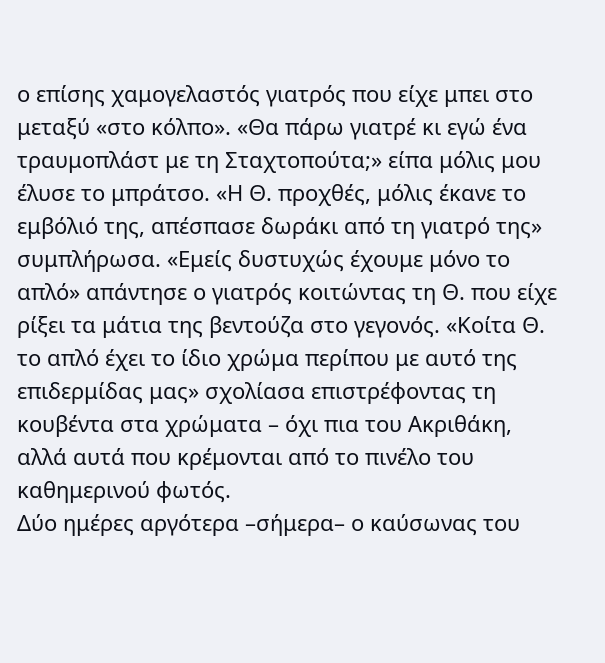ο επίσης χαμογελαστός γιατρός που είχε μπει στο μεταξύ «στο κόλπο». «Θα πάρω γιατρέ κι εγώ ένα τραυμοπλάστ με τη Σταχτοπούτα;» είπα μόλις μου έλυσε το μπράτσο. «Η Θ. προχθές, μόλις έκανε το εμβόλιό της, απέσπασε δωράκι από τη γιατρό της» συμπλήρωσα. «Εμείς δυστυχώς έχουμε μόνο το απλό» απάντησε ο γιατρός κοιτώντας τη Θ. που είχε ρίξει τα μάτια της βεντούζα στο γεγονός. «Κοίτα Θ. το απλό έχει το ίδιο χρώμα περίπου με αυτό της επιδερμίδας μας» σχολίασα επιστρέφοντας τη κουβέντα στα χρώματα – όχι πια του Ακριθάκη, αλλά αυτά που κρέμονται από το πινέλο του καθημερινού φωτός.
Δύο ημέρες αργότερα –σήμερα– ο καύσωνας του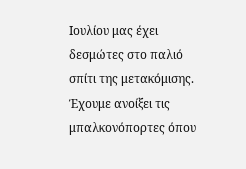Ιουλίου μας έχει δεσμώτες στο παλιό σπίτι της μετακόμισης. Έχουμε ανοίξει τις μπαλκονόπορτες όπου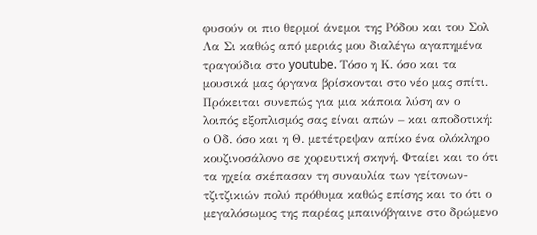φυσούν οι πιο θερμοί άνεμοι της Ρόδου και του Σολ Λα Σι καθώς από μεριάς μου διαλέγω αγαπημένα τραγούδια στο youtube. Τόσο η Κ. όσο και τα μουσικά μας όργανα βρίσκονται στο νέο μας σπίτι. Πρόκειται συνεπώς για μια κάποια λύση αν ο λοιπός εξοπλισμός σας είναι απών – και αποδοτική: ο Οδ. όσο και η Θ. μετέτρεψαν απίκο ένα ολόκληρο κουζινοσάλονο σε χορευτική σκηνή. Φταίει και το ότι τα ηχεία σκέπασαν τη συναυλία των γείτονων-τζιτζικιών πολύ πρόθυμα καθώς επίσης και το ότι ο μεγαλόσωμος της παρέας μπαινόβγαινε στο δρώμενο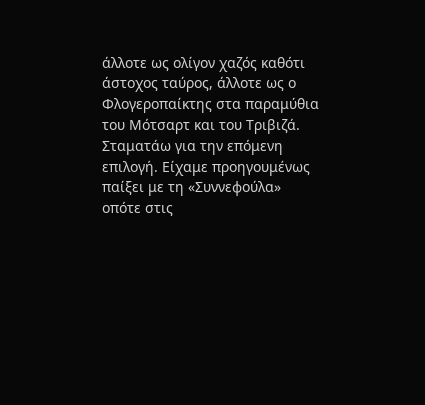άλλοτε ως ολίγον χαζός καθότι άστοχος ταύρος, άλλοτε ως ο Φλογεροπαίκτης στα παραμύθια του Μότσαρτ και του Τριβιζά.
Σταματάω για την επόμενη επιλογή. Είχαμε προηγουμένως παίξει με τη «Συννεφούλα» οπότε στις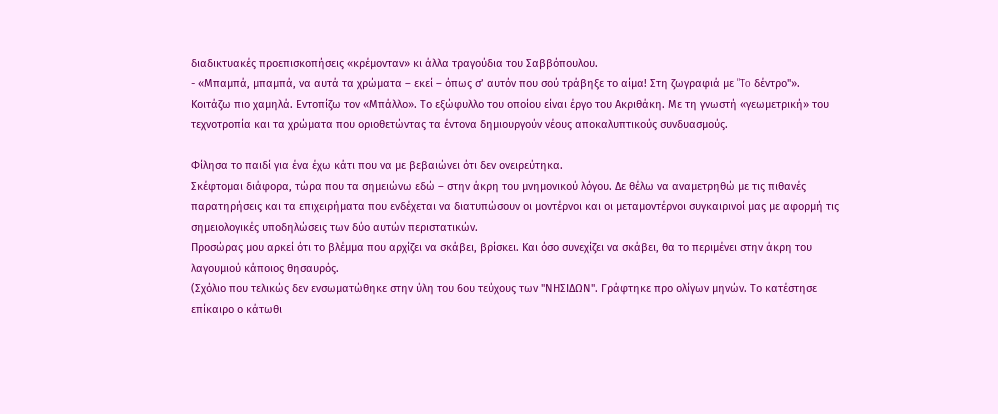διαδικτυακές προεπισκοπήσεις «κρέμονταν» κι άλλα τραγούδια του Σαββόπουλου.
- «Μπαμπά, μπαμπά, να αυτά τα χρώματα – εκεί – όπως σ’ αυτόν που σού τράβηξε το αίμα! Στη ζωγραφιά με "To δέντρο"».
Κοιτάζω πιο χαμηλά. Εντοπίζω τον «Μπάλλο». Το εξώφυλλο του οποίου είναι έργο του Ακριθάκη. Με τη γνωστή «γεωμετρική» του τεχνοτροπία και τα χρώματα που οριοθετώντας τα έντονα δημιουργούν νέους αποκαλυπτικούς συνδυασμούς.

Φίλησα το παιδί για ένα έχω κάτι που να με βεβαιώνει ότι δεν ονειρεύτηκα.
Σκέφτομαι διάφορα, τώρα που τα σημειώνω εδώ – στην άκρη του μνημονικού λόγου. Δε θέλω να αναμετρηθώ με τις πιθανές παρατηρήσεις και τα επιχειρήματα που ενδέχεται να διατυπώσουν οι μοντέρνοι και οι μεταμοντέρνοι συγκαιρινοί μας με αφορμή τις σημειολογικές υποδηλώσεις των δύο αυτών περιστατικών.
Προσώρας μου αρκεί ότι το βλέμμα που αρχίζει να σκάβει, βρίσκει. Και όσο συνεχίζει να σκάβει, θα το περιμένει στην άκρη του λαγουμιού κάποιος θησαυρός.
(Σχόλιο που τελικώς δεν ενσωματώθηκε στην ύλη του 6ου τεύχους των "ΝΗΣΙΔΩΝ". Γράφτηκε προ ολίγων μηνών. Το κατέστησε επίκαιρο ο κάτωθι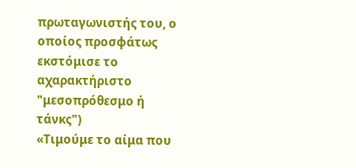πρωταγωνιστής του, ο οποίος προσφάτως εκστόμισε το αχαρακτήριστο "μεσοπρόθεσμο ή τάνκς")
«Τιμούμε το αίμα που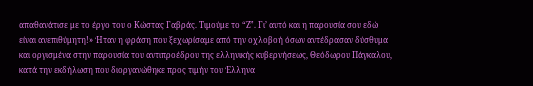απαθανάτισε με το έργο του ο Κώστας Γαβράς. Τιμούμε το “Ζ”. Γι’ αυτό και η παρουσία σου εδώ είναι ανεπιθύμητη!» Ήταν η φράση που ξεχωρίσαμε από την οχλοβοή όσων αντέδρασαν δύσθυμα και οργισμένα στην παρουσία του αντιπροέδρου της ελληνικής κυβερνήσεως, Θεόδωρου Πάγκαλου, κατά την εκδήλωση που διοργανώθηκε προς τιμήν του Έλληνα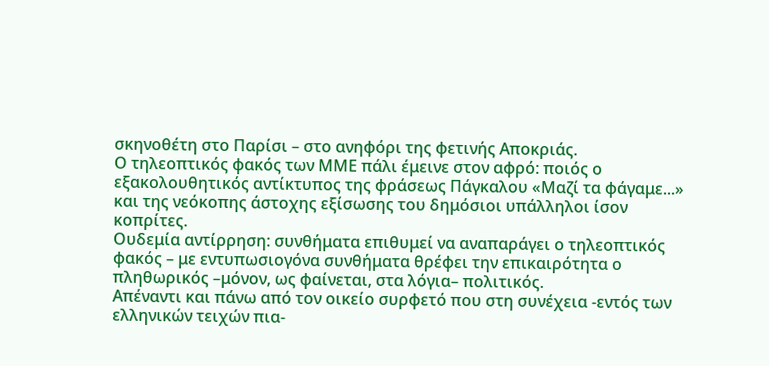σκηνοθέτη στο Παρίσι – στο ανηφόρι της φετινής Αποκριάς.
Ο τηλεοπτικός φακός των ΜΜΕ πάλι έμεινε στον αφρό: ποιός ο εξακολουθητικός αντίκτυπος της φράσεως Πάγκαλου «Μαζί τα φάγαμε...» και της νεόκοπης άστοχης εξίσωσης του δημόσιοι υπάλληλοι ίσον κοπρίτες.
Ουδεμία αντίρρηση: συνθήματα επιθυμεί να αναπαράγει ο τηλεοπτικός φακός – με εντυπωσιογόνα συνθήματα θρέφει την επικαιρότητα ο πληθωρικός –μόνον, ως φαίνεται, στα λόγια– πολιτικός.
Απέναντι και πάνω από τον οικείο συρφετό που στη συνέχεια -εντός των ελληνικών τειχών πια-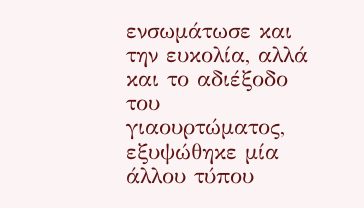ενσωμάτωσε και την ευκολία, αλλά και το αδιέξοδο του γιαουρτώματος, εξυψώθηκε μία άλλου τύπου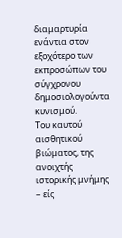διαμαρτυρία ενάντια στον εξοχότερο των εκπροσώπων του σύγχρονου δημοσιολογούντα κυνισμού.
Του καυτού αισθητικού βιώματος, της ανοιχτής ιστορικής μνήμης – είς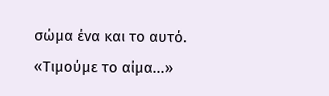σώμα ένα και το αυτό.
«Τιμούμε το αίμα...»